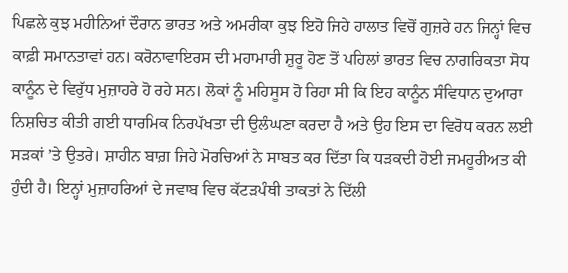ਪਿਛਲੇ ਕੁਝ ਮਹੀਨਿਆਂ ਦੌਰਾਨ ਭਾਰਤ ਅਤੇ ਅਮਰੀਕਾ ਕੁਝ ਇਹੋ ਜਿਹੇ ਹਾਲਾਤ ਵਿਚੋਂ ਗੁਜ਼ਰੇ ਹਨ ਜਿਨ੍ਹਾਂ ਵਿਚ ਕਾਫ਼ੀ ਸਮਾਨਤਾਵਾਂ ਹਨ। ਕਰੋਨਾਵਾਇਰਸ ਦੀ ਮਹਾਮਾਰੀ ਸ਼ੁਰੂ ਹੋਣ ਤੋਂ ਪਹਿਲਾਂ ਭਾਰਤ ਵਿਚ ਨਾਗਰਿਕਤਾ ਸੋਧ ਕਾਨੂੰਨ ਦੇ ਵਿਰੁੱਧ ਮੁਜ਼ਾਹਰੇ ਹੋ ਰਹੇ ਸਨ। ਲੋਕਾਂ ਨੂੰ ਮਹਿਸੂਸ ਹੋ ਰਿਹਾ ਸੀ ਕਿ ਇਹ ਕਾਨੂੰਨ ਸੰਵਿਧਾਨ ਦੁਆਰਾ ਨਿਸ਼ਚਿਤ ਕੀਤੀ ਗਈ ਧਾਰਮਿਕ ਨਿਰਪੱਖਤਾ ਦੀ ਉਲੰਘਣਾ ਕਰਦਾ ਹੈ ਅਤੇ ਉਹ ਇਸ ਦਾ ਵਿਰੋਧ ਕਰਨ ਲਈ ਸੜਕਾਂ ’ਤੇ ਉਤਰੇ। ਸ਼ਾਹੀਨ ਬਾਗ਼ ਜਿਹੇ ਮੋਰਚਿਆਂ ਨੇ ਸਾਬਤ ਕਰ ਦਿੱਤਾ ਕਿ ਧੜਕਦੀ ਹੋਈ ਜਮਹੂਰੀਅਤ ਕੀ ਹੁੰਦੀ ਹੈ। ਇਨ੍ਹਾਂ ਮੁਜ਼ਾਹਰਿਆਂ ਦੇ ਜਵਾਬ ਵਿਚ ਕੱਟੜਪੰਥੀ ਤਾਕਤਾਂ ਨੇ ਦਿੱਲੀ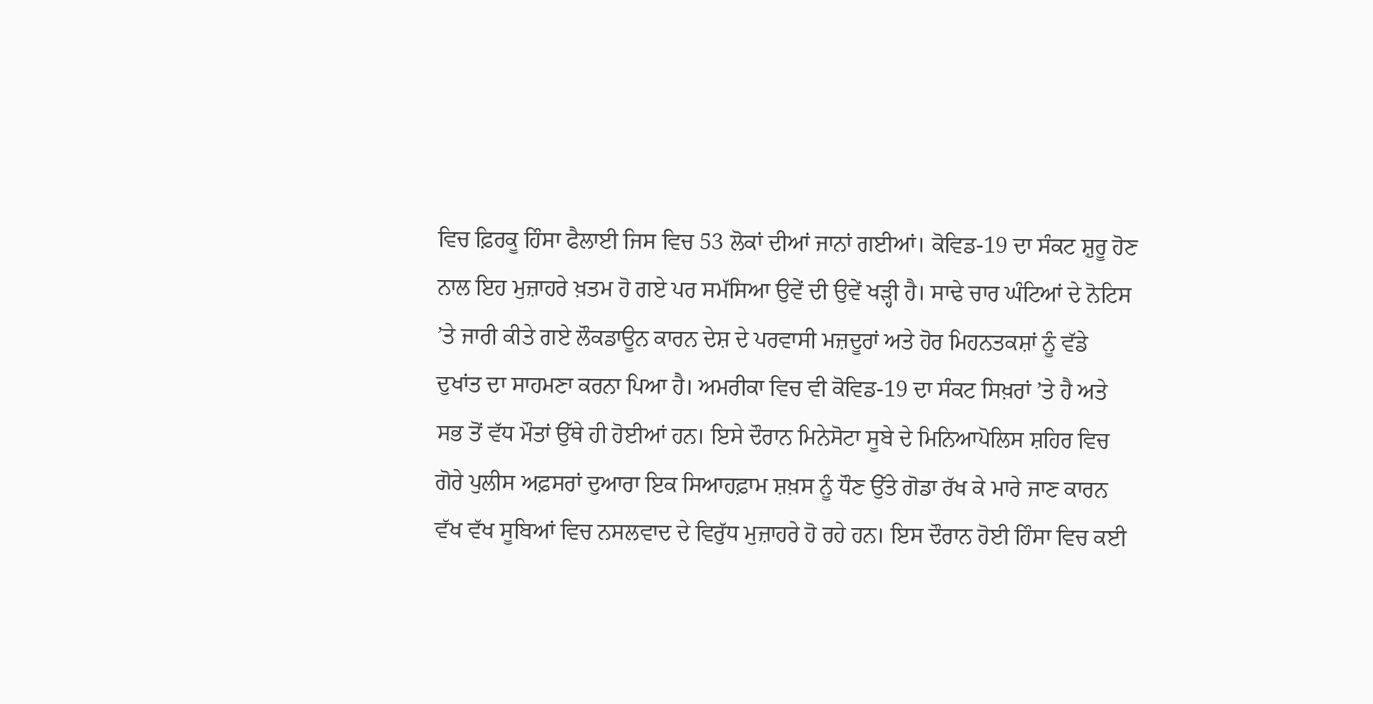ਵਿਚ ਫ਼ਿਰਕੂ ਹਿੰਸਾ ਫੈਲਾਈ ਜਿਸ ਵਿਚ 53 ਲੋਕਾਂ ਦੀਆਂ ਜਾਨਾਂ ਗਈਆਂ। ਕੋਵਿਡ-19 ਦਾ ਸੰਕਟ ਸ਼ੁਰੂ ਹੋਣ ਨਾਲ ਇਹ ਮੁਜ਼ਾਹਰੇ ਖ਼ਤਮ ਹੋ ਗਏ ਪਰ ਸਮੱਸਿਆ ਉਵੇਂ ਦੀ ਉਵੇਂ ਖੜ੍ਹੀ ਹੈ। ਸਾਢੇ ਚਾਰ ਘੰਟਿਆਂ ਦੇ ਨੋਟਿਸ ’ਤੇ ਜਾਰੀ ਕੀਤੇ ਗਏ ਲੌਕਡਾਊਨ ਕਾਰਨ ਦੇਸ਼ ਦੇ ਪਰਵਾਸੀ ਮਜ਼ਦੂਰਾਂ ਅਤੇ ਹੋਰ ਮਿਹਨਤਕਸ਼ਾਂ ਨੂੰ ਵੱਡੇ ਦੁਖਾਂਤ ਦਾ ਸਾਹਮਣਾ ਕਰਨਾ ਪਿਆ ਹੈ। ਅਮਰੀਕਾ ਵਿਚ ਵੀ ਕੋਵਿਡ-19 ਦਾ ਸੰਕਟ ਸਿਖ਼ਰਾਂ ’ਤੇ ਹੈ ਅਤੇ ਸਭ ਤੋਂ ਵੱਧ ਮੌਤਾਂ ਉੱਥੇ ਹੀ ਹੋਈਆਂ ਹਨ। ਇਸੇ ਦੌਰਾਨ ਮਿਨੇਸੋਟਾ ਸੂਬੇ ਦੇ ਮਿਨਿਆਪੋਲਿਸ ਸ਼ਹਿਰ ਵਿਚ ਗੋਰੇ ਪੁਲੀਸ ਅਫ਼ਸਰਾਂ ਦੁਆਰਾ ਇਕ ਸਿਆਹਫ਼ਾਮ ਸ਼ਖ਼ਸ ਨੂੰ ਧੌਣ ਉੱਤੇ ਗੋਡਾ ਰੱਖ ਕੇ ਮਾਰੇ ਜਾਣ ਕਾਰਨ ਵੱਖ ਵੱਖ ਸੂਬਿਆਂ ਵਿਚ ਨਸਲਵਾਦ ਦੇ ਵਿਰੁੱਧ ਮੁਜ਼ਾਹਰੇ ਹੋ ਰਹੇ ਹਨ। ਇਸ ਦੌਰਾਨ ਹੋਈ ਹਿੰਸਾ ਵਿਚ ਕਈ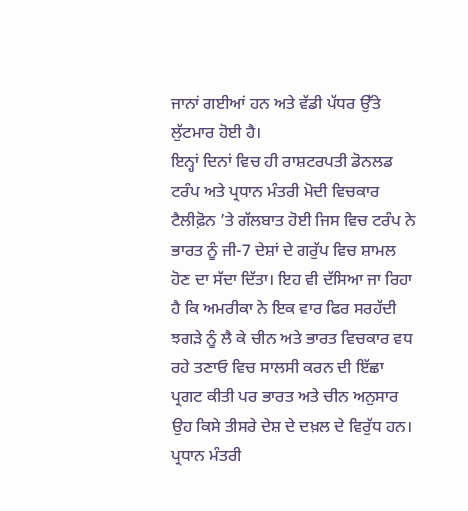ਜਾਨਾਂ ਗਈਆਂ ਹਨ ਅਤੇ ਵੱਡੀ ਪੱਧਰ ਉੱਤੇ ਲੁੱਟਮਾਰ ਹੋਈ ਹੈ।
ਇਨ੍ਹਾਂ ਦਿਨਾਂ ਵਿਚ ਹੀ ਰਾਸ਼ਟਰਪਤੀ ਡੋਨਲਡ ਟਰੰਪ ਅਤੇ ਪ੍ਰਧਾਨ ਮੰਤਰੀ ਮੋਦੀ ਵਿਚਕਾਰ ਟੈਲੀਫ਼ੋਨ ’ਤੇ ਗੱਲਬਾਤ ਹੋਈ ਜਿਸ ਵਿਚ ਟਰੰਪ ਨੇ ਭਾਰਤ ਨੂੰ ਜੀ-7 ਦੇਸ਼ਾਂ ਦੇ ਗਰੁੱਪ ਵਿਚ ਸ਼ਾਮਲ ਹੋਣ ਦਾ ਸੱਦਾ ਦਿੱਤਾ। ਇਹ ਵੀ ਦੱਸਿਆ ਜਾ ਰਿਹਾ ਹੈ ਕਿ ਅਮਰੀਕਾ ਨੇ ਇਕ ਵਾਰ ਫਿਰ ਸਰਹੱਦੀ ਝਗੜੇ ਨੂੰ ਲੈ ਕੇ ਚੀਨ ਅਤੇ ਭਾਰਤ ਵਿਚਕਾਰ ਵਧ ਰਹੇ ਤਣਾਓ ਵਿਚ ਸਾਲਸੀ ਕਰਨ ਦੀ ਇੱਛਾ ਪ੍ਰਗਟ ਕੀਤੀ ਪਰ ਭਾਰਤ ਅਤੇ ਚੀਨ ਅਨੁਸਾਰ ਉਹ ਕਿਸੇ ਤੀਸਰੇ ਦੇਸ਼ ਦੇ ਦਖ਼ਲ ਦੇ ਵਿਰੁੱਧ ਹਨ। ਪ੍ਰਧਾਨ ਮੰਤਰੀ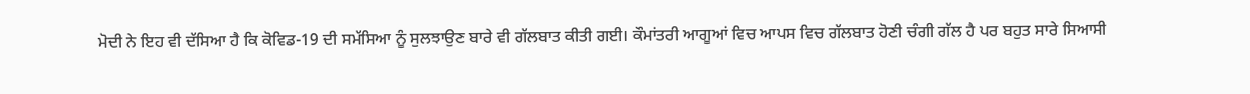ਮੋਦੀ ਨੇ ਇਹ ਵੀ ਦੱਸਿਆ ਹੈ ਕਿ ਕੋਵਿਡ-19 ਦੀ ਸਮੱਸਿਆ ਨੂੰ ਸੁਲਝਾਉਣ ਬਾਰੇ ਵੀ ਗੱਲਬਾਤ ਕੀਤੀ ਗਈ। ਕੌਮਾਂਤਰੀ ਆਗੂਆਂ ਵਿਚ ਆਪਸ ਵਿਚ ਗੱਲਬਾਤ ਹੋਣੀ ਚੰਗੀ ਗੱਲ ਹੈ ਪਰ ਬਹੁਤ ਸਾਰੇ ਸਿਆਸੀ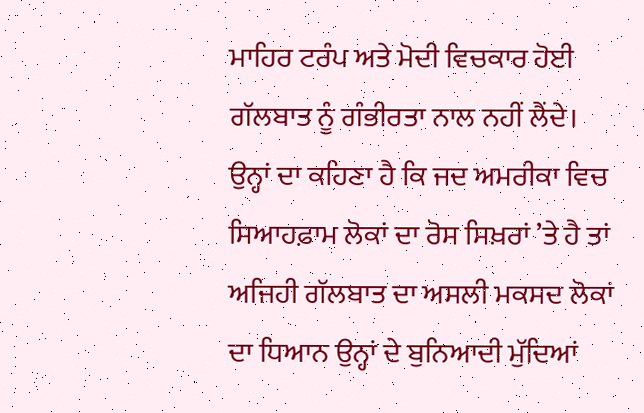ਮਾਹਿਰ ਟਰੰਪ ਅਤੇ ਮੋਦੀ ਵਿਚਕਾਰ ਹੋਈ ਗੱਲਬਾਤ ਨੂੰ ਗੰਭੀਰਤਾ ਨਾਲ ਨਹੀਂ ਲੈਂਦੇ। ਉਨ੍ਹਾਂ ਦਾ ਕਹਿਣਾ ਹੈ ਕਿ ਜਦ ਅਮਰੀਕਾ ਵਿਚ ਸਿਆਹਫ਼ਾਮ ਲੋਕਾਂ ਦਾ ਰੋਸ ਸਿਖ਼ਰਾਂ ’ਤੇ ਹੈ ਤਾਂ ਅਜਿਹੀ ਗੱਲਬਾਤ ਦਾ ਅਸਲੀ ਮਕਸਦ ਲੋਕਾਂ ਦਾ ਧਿਆਨ ਉਨ੍ਹਾਂ ਦੇ ਬੁਨਿਆਦੀ ਮੁੱਦਿਆਂ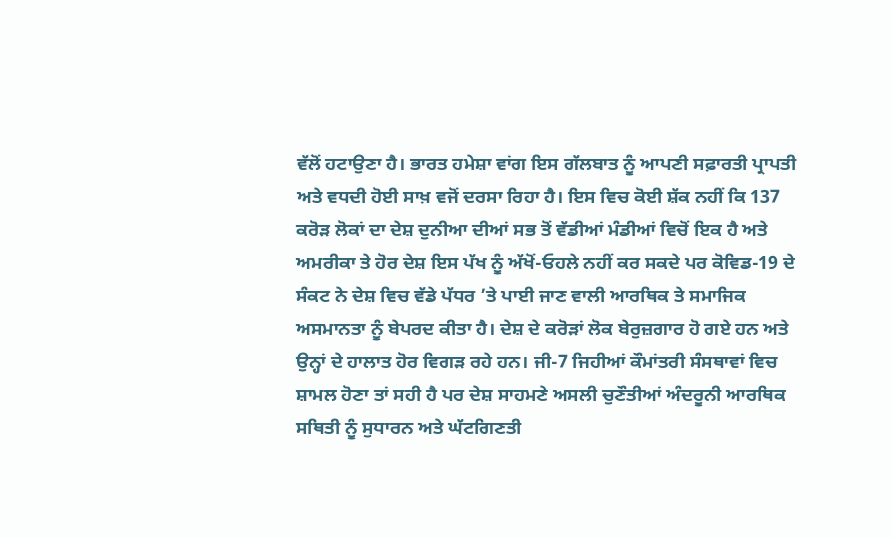ਵੱਲੋਂ ਹਟਾਉਣਾ ਹੈ। ਭਾਰਤ ਹਮੇਸ਼ਾ ਵਾਂਗ ਇਸ ਗੱਲਬਾਤ ਨੂੰ ਆਪਣੀ ਸਫ਼ਾਰਤੀ ਪ੍ਰਾਪਤੀ ਅਤੇ ਵਧਦੀ ਹੋਈ ਸਾਖ਼ ਵਜੋਂ ਦਰਸਾ ਰਿਹਾ ਹੈ। ਇਸ ਵਿਚ ਕੋਈ ਸ਼ੱਕ ਨਹੀਂ ਕਿ 137 ਕਰੋੜ ਲੋਕਾਂ ਦਾ ਦੇਸ਼ ਦੁਨੀਆ ਦੀਆਂ ਸਭ ਤੋਂ ਵੱਡੀਆਂ ਮੰਡੀਆਂ ਵਿਚੋਂ ਇਕ ਹੈ ਅਤੇ ਅਮਰੀਕਾ ਤੇ ਹੋਰ ਦੇਸ਼ ਇਸ ਪੱਖ ਨੂੰ ਅੱਖੋਂ-ਓਹਲੇ ਨਹੀਂ ਕਰ ਸਕਦੇ ਪਰ ਕੋਵਿਡ-19 ਦੇ ਸੰਕਟ ਨੇ ਦੇਸ਼ ਵਿਚ ਵੱਡੇ ਪੱਧਰ ’ਤੇ ਪਾਈ ਜਾਣ ਵਾਲੀ ਆਰਥਿਕ ਤੇ ਸਮਾਜਿਕ ਅਸਮਾਨਤਾ ਨੂੰ ਬੇਪਰਦ ਕੀਤਾ ਹੈ। ਦੇਸ਼ ਦੇ ਕਰੋੜਾਂ ਲੋਕ ਬੇਰੁਜ਼ਗਾਰ ਹੋ ਗਏ ਹਨ ਅਤੇ ਉਨ੍ਹਾਂ ਦੇ ਹਾਲਾਤ ਹੋਰ ਵਿਗੜ ਰਹੇ ਹਨ। ਜੀ-7 ਜਿਹੀਆਂ ਕੌਮਾਂਤਰੀ ਸੰਸਥਾਵਾਂ ਵਿਚ ਸ਼ਾਮਲ ਹੋਣਾ ਤਾਂ ਸਹੀ ਹੈ ਪਰ ਦੇਸ਼ ਸਾਹਮਣੇ ਅਸਲੀ ਚੁਣੌਤੀਆਂ ਅੰਦਰੂਨੀ ਆਰਥਿਕ ਸਥਿਤੀ ਨੂੰ ਸੁਧਾਰਨ ਅਤੇ ਘੱਟਗਿਣਤੀ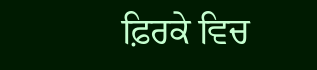ਫ਼ਿਰਕੇ ਵਿਚ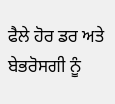ਫੈਲੇ ਹੋਰ ਡਰ ਅਤੇ ਬੇਭਰੋਸਗੀ ਨੂੰ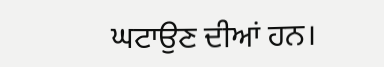ਘਟਾਉਣ ਦੀਆਂ ਹਨ।